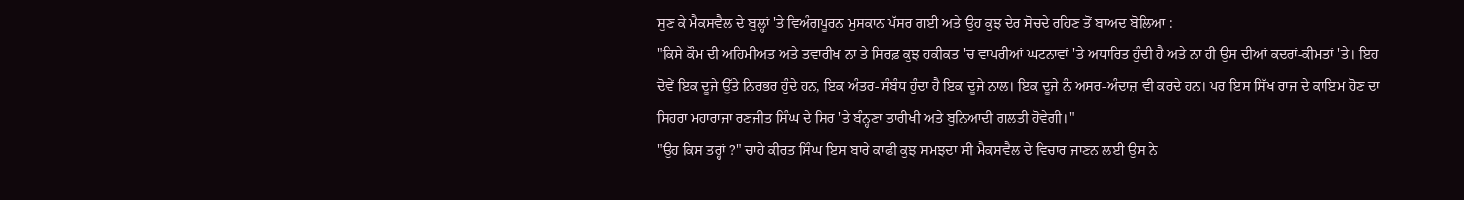ਸੁਣ ਕੇ ਮੈਕਸਵੈਲ ਦੇ ਬੁਲ੍ਹਾਂ 'ਤੇ ਵਿਅੰਗਪੂਰਨ ਮੁਸਕਾਨ ਪੱਸਰ ਗਈ ਅਤੇ ਉਹ ਕੁਝ ਦੇਰ ਸੋਚਦੇ ਰਹਿਣ ਤੋਂ ਬਾਅਦ ਬੋਲਿਆ :
"ਕਿਸੇ ਕੌਮ ਦੀ ਅਹਿਮੀਅਤ ਅਤੇ ਤਵਾਰੀਖ ਨਾ ਤੇ ਸਿਰਫ਼ ਕੁਝ ਹਕੀਕਤ 'ਚ ਵਾਪਰੀਆਂ ਘਟਨਾਵਾਂ 'ਤੇ ਅਧਾਰਿਤ ਹੁੰਦੀ ਹੈ ਅਤੇ ਨਾ ਹੀ ਉਸ ਦੀਆਂ ਕਦਰਾਂ-ਕੀਮਤਾਂ 'ਤੇ। ਇਹ ਦੋਵੇਂ ਇਕ ਦੂਜੇ ਉੱਤੇ ਨਿਰਭਰ ਹੁੰਦੇ ਹਨ, ਇਕ ਅੰਤਰ-ਸੰਬੰਧ ਹੁੰਦਾ ਹੈ ਇਕ ਦੂਜੇ ਨਾਲ। ਇਕ ਦੂਜੇ ਨੰ ਅਸਰ-ਅੰਦਾਜ਼ ਵੀ ਕਰਦੇ ਹਨ। ਪਰ ਇਸ ਸਿੱਖ ਰਾਜ ਦੇ ਕਾਇਮ ਹੋਣ ਦਾ ਸਿਹਰਾ ਮਹਾਰਾਜਾ ਰਣਜੀਤ ਸਿੰਘ ਦੇ ਸਿਰ 'ਤੇ ਬੰਨ੍ਹਣਾ ਤਾਰੀਖੀ ਅਤੇ ਬੁਨਿਆਦੀ ਗਲਤੀ ਹੋਵੇਗੀ।"
"ਉਹ ਕਿਸ ਤਰ੍ਹਾਂ ?" ਚਾਹੇ ਕੀਰਤ ਸਿੰਘ ਇਸ ਬਾਰੇ ਕਾਫੀ ਕੁਝ ਸਮਝਦਾ ਸੀ ਮੈਕਸਵੈਲ ਦੇ ਵਿਚਾਰ ਜਾਣਨ ਲਈ ਉਸ ਨੇ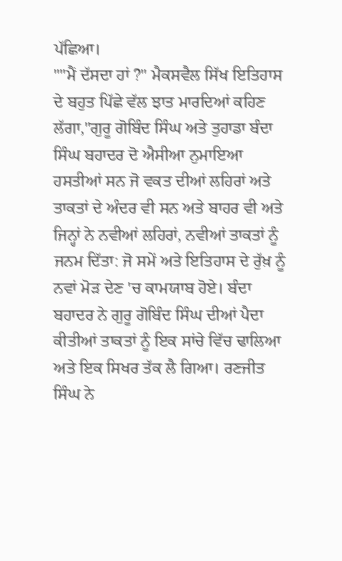ਪੱਛਿਆ।
""ਮੈਂ ਦੱਸਦਾ ਹਾਂ ?" ਮੈਕਸਵੈਲ ਸਿੱਖ ਇਤਿਹਾਸ ਦੇ ਬਹੁਤ ਪਿੱਛੇ ਵੱਲ ਝਾਤ ਮਾਰਦਿਆਂ ਕਹਿਣ ਲੱਗਾ,"ਗੁਰੂ ਗੋਬਿੰਦ ਸਿੰਘ ਅਤੇ ਤੁਹਾਡਾ ਬੰਦਾ ਸਿੰਘ ਬਹਾਦਰ ਦੋ ਐਸੀਆ ਨੁਮਾਇਆ ਹਸਤੀਆਂ ਸਨ ਜੋ ਵਕਤ ਦੀਆਂ ਲਹਿਰਾਂ ਅਤੇ ਤਾਕਤਾਂ ਦੇ ਅੰਦਰ ਵੀ ਸਨ ਅਤੇ ਬਾਹਰ ਵੀ ਅਤੇ ਜਿਨ੍ਹਾਂ ਨੇ ਨਵੀਆਂ ਲਹਿਰਾਂ, ਨਵੀਆਂ ਤਾਕਤਾਂ ਨੂੰ ਜਨਮ ਦਿੱਤਾ: ਜੋ ਸਮੇਂ ਅਤੇ ਇਤਿਹਾਸ ਦੇ ਰੁੱਖ਼ ਨੂੰ ਨਵਾਂ ਮੋੜ ਦੇਣ 'ਚ ਕਾਮਯਾਬ ਹੋਏ। ਬੰਦਾ ਬਹਾਦਰ ਨੇ ਗੁਰੂ ਗੋਬਿੰਦ ਸਿੰਘ ਦੀਆਂ ਪੈਦਾ ਕੀਤੀਆਂ ਤਾਕਤਾਂ ਨੂੰ ਇਕ ਸਾਂਚੇ ਵਿੱਚ ਢਾਲਿਆ ਅਤੇ ਇਕ ਸਿਖਰ ਤੱਕ ਲੈ ਗਿਆ। ਰਣਜੀਤ ਸਿੰਘ ਨੇ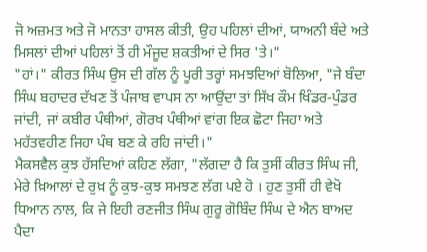ਜੋ ਅਜ਼ਮਤ ਅਤੇ ਜੋ ਮਾਨਤਾ ਹਾਸਲ ਕੀਤੀ, ਉਹ ਪਹਿਲਾਂ ਦੀਆਂ, ਯਾਅਨੀ ਬੰਦੇ ਅਤੇ ਮਿਸਲਾਂ ਦੀਆਂ ਪਹਿਲਾਂ ਤੋਂ ਹੀ ਮੌਜੂਦ ਸ਼ਕਤੀਆਂ ਦੇ ਸਿਰ 'ਤੇ।"
"ਹਾਂ।" ਕੀਰਤ ਸਿੰਘ ਉਸ ਦੀ ਗੱਲ ਨੂੰ ਪੂਰੀ ਤਰ੍ਹਾਂ ਸਮਝਦਿਆਂ ਬੋਲਿਆ, "ਜੇ ਬੰਦਾ ਸਿੰਘ ਬਹਾਦਰ ਦੱਖਣ ਤੋਂ ਪੰਜਾਬ ਵਾਪਸ ਨਾ ਆਉਂਦਾ ਤਾਂ ਸਿੱਖ ਕੌਮ ਖਿੰਡਰ-ਪੁੰਡਰ ਜਾਂਦੀ, ਜਾਂ ਕਬੀਰ ਪੰਥੀਆਂ, ਗੋਰਖ ਪੰਥੀਆਂ ਵਾਂਗ ਇਕ ਛੋਟਾ ਜਿਹਾ ਅਤੇ ਮਹੱਤਵਹੀਣ ਜਿਹਾ ਪੰਥ ਬਣ ਕੇ ਰਹਿ ਜਾਂਦੀ।"
ਮੈਕਸਵੈਲ ਕੁਝ ਹੱਸਦਿਆਂ ਕਹਿਣ ਲੱਗਾ, "ਲੱਗਦਾ ਹੈ ਕਿ ਤੁਸੀਂ ਕੀਰਤ ਸਿੰਘ ਜੀ, ਮੇਰੇ ਖ਼ਿਆਲਾਂ ਦੇ ਰੁਖ਼ ਨੂੰ ਕੁਝ-ਕੁਝ ਸਮਝਣ ਲੱਗ ਪਏ ਹੋ । ਹੁਣ ਤੁਸੀਂ ਹੀ ਵੇਖੋ ਧਿਆਨ ਨਾਲ, ਕਿ ਜੇ ਇਹੀ ਰਣਜੀਤ ਸਿੰਘ ਗੁਰੂ ਗੋਬਿੰਦ ਸਿੰਘ ਦੇ ਐਨ ਬਾਅਦ ਪੈਦਾ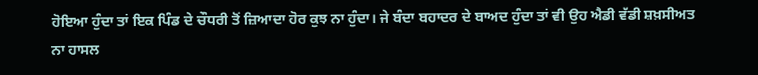ਹੋਇਆ ਹੁੰਦਾ ਤਾਂ ਇਕ ਪਿੰਡ ਦੇ ਚੌਧਰੀ ਤੋਂ ਜ਼ਿਆਦਾ ਹੋਰ ਕੁਝ ਨਾ ਹੁੰਦਾ। ਜੇ ਬੰਦਾ ਬਹਾਦਰ ਦੇ ਬਾਅਦ ਹੁੰਦਾ ਤਾਂ ਵੀ ਉਹ ਐਡੀ ਵੱਡੀ ਸ਼ਖ਼ਸੀਅਤ ਨਾ ਹਾਸਲ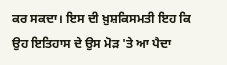ਕਰ ਸਕਦਾ। ਇਸ ਦੀ ਖ਼ੁਸ਼ਕਿਸਮਤੀ ਇਹ ਕਿ ਉਹ ਇਤਿਹਾਸ ਦੇ ਉਸ ਮੋੜ 'ਤੇ ਆ ਪੈਦਾ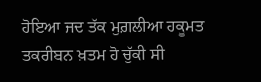ਹੋਇਆ ਜਦ ਤੱਕ ਮੁਗ਼ਲੀਆ ਹਕੂਮਤ ਤਕਰੀਬਨ ਖ਼ਤਮ ਹੋ ਚੁੱਕੀ ਸੀ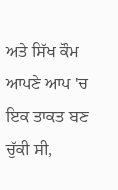ਅਤੇ ਸਿੱਖ ਕੌਮ ਆਪਣੇ ਆਪ 'ਚ ਇਕ ਤਾਕਤ ਬਣ ਚੁੱਕੀ ਸੀ,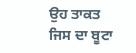ਉਹ ਤਾਕਤ ਜਿਸ ਦਾ ਬੂਟਾ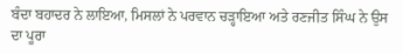ਬੰਦਾ ਬਹਾਦਰ ਨੇ ਲਾਇਆ, ਮਿਸਲਾਂ ਨੇ ਪਰਵਾਨ ਚੜ੍ਹਾਇਆ ਅਤੇ ਰਣਜੀਤ ਸਿੰਘ ਨੇ ਉਸ ਦਾ ਪੂਰਾ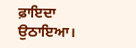ਫ਼ਾਇਦਾ ਉਠਾਇਆ।